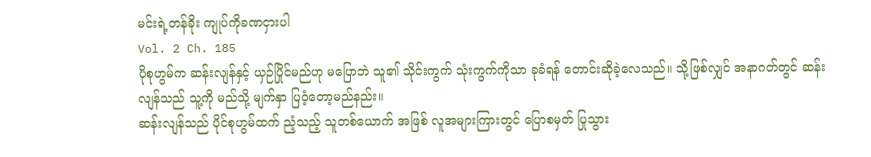မင်းရဲ့တန်ခိုး ကျုပ်ကိုခဏငှားပါ
Vol. 2 Ch. 185
ပိုစုဟွမ်က ဆန်းလျန်နှင့် ယှဉ်ပြိုင်မည်ဟု မပြောဘဲ သူ၏ သိုင်းကွက် သုံးကွက်ကိုသာ ခုခံရန် တောင်းဆိုခဲ့လေသည်။ သို့ဖြစ်လျှင် အနာဂတ်တွင် ဆန်းလျန်သည် သူ့ကို မည်သို့ မျက်နှာ ပြဝံ့တော့မည်နည်း။
ဆန်းလျန်သည် ပိုင်စုဟွမ်ထက် ညံ့သည့် သူတစ်ယောက် အဖြစ် လူအများကြားတွင် ပြောစမှတ် ပြုသွား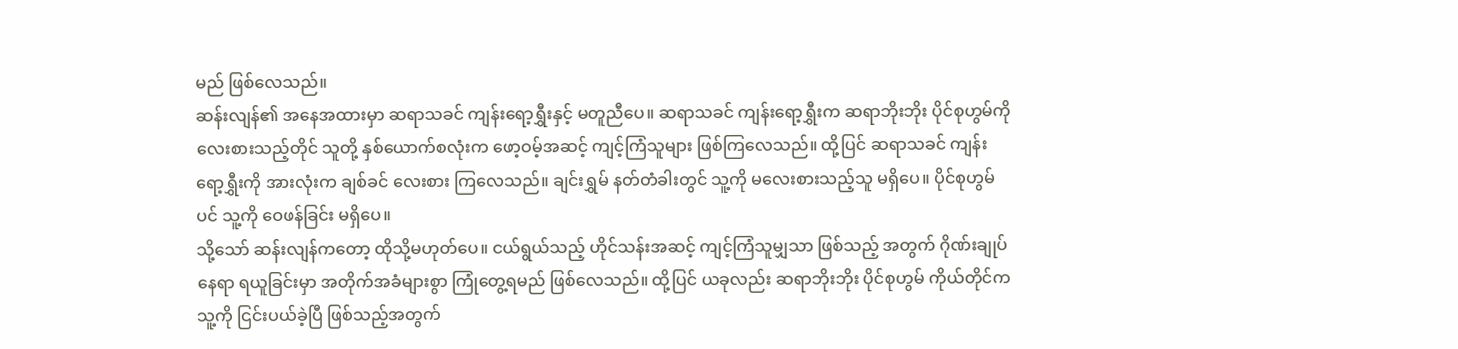မည် ဖြစ်လေသည်။
ဆန်းလျန်၏ အနေအထားမှာ ဆရာသခင် ကျန်းရော့ရွှီးနှင့် မတူညီပေ။ ဆရာသခင် ကျန်းရော့ရွှီးက ဆရာဘိုးဘိုး ပိုင်စုဟွမ်ကို လေးစားသည့်တိုင် သူတို့ နှစ်ယောက်စလုံးက ဖော့ဝမ့်အဆင့် ကျင့်ကြံသူများ ဖြစ်ကြလေသည်။ ထို့ပြင် ဆရာသခင် ကျန်းရော့ရွှီးကို အားလုံးက ချစ်ခင် လေးစား ကြလေသည်။ ချင်းရွှမ် နတ်တံခါးတွင် သူ့ကို မလေးစားသည့်သူ မရှိပေ။ ပိုင်စုဟွမ်ပင် သူ့ကို ဝေဖန်ခြင်း မရှိပေ။
သို့သော် ဆန်းလျန်ကတော့ ထိုသို့မဟုတ်ပေ။ ငယ်ရွယ်သည့် ဟိုင်သန်းအဆင့် ကျင့်ကြံသူမျှသာ ဖြစ်သည့် အတွက် ဂိုဏ်းချုပ်နေရာ ရယူခြင်းမှာ အတိုက်အခံများစွာ ကြုံတွေ့ရမည် ဖြစ်လေသည်။ ထို့ပြင် ယခုလည်း ဆရာဘိုးဘိုး ပိုင်စုဟွမ် ကိုယ်တိုင်က သူ့ကို ငြင်းပယ်ခဲ့ပြီ ဖြစ်သည့်အတွက်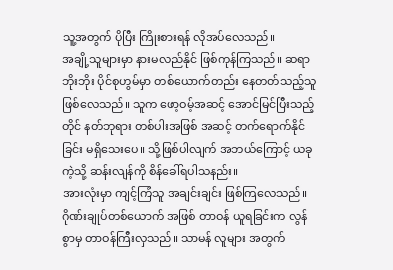သူ့အတွက် ပိုပြီး ကြိုးစားရန် လိုအပ်လေသည်။
အချို့သူများမှာ နားမလည်နိုင် ဖြစ်ကုန်ကြသည်။ ဆရာဘိုးဘိုး ပိုင်စုဟွမ်မှာ တစ်ယောက်တည်း နေတတ်သည့်သူ ဖြစ်လေသည်။ သူက ဖော့ဝမ့်အဆင့် အောင်မြင်ပြီးသည့်တိုင် နတ်ဘုရား တစ်ပါးအဖြစ် အဆင့် တက်ရောက်နိုင်ခြင်း မရှိသေးပေ။ သို့ဖြစ်ပါလျက် အဘယ်ကြောင့် ယခုကဲ့သို့ ဆန်းလျန်ကို စိန်ခေါ်ရပါသနည်း။
အားလုံးမှာ ကျင့်ကြံသူ အချင်းချင်း ဖြစ်ကြလေသည်။ ဂိုဏ်းချုပ်တစ်ယောက် အဖြစ် တာဝန် ယူရခြင်းက လွန်စွာမှ တာဝန်ကြီးလှသည်။ သာမန် လူများ အတွက်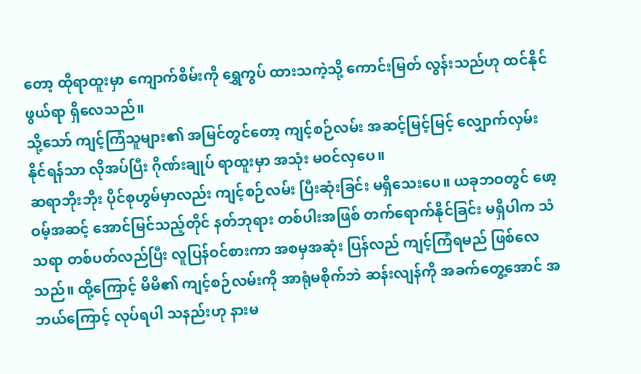တော့ ထိုရာထူးမှာ ကျောက်စိမ်းကို ရွှေကွပ် ထားသကဲ့သို့ ကောင်းမြတ် လွန်းသည်ဟု ထင်နိုင်ဖွယ်ရာ ရှိလေသည်။
သို့သော် ကျင့်ကြံသူများ၏ အမြင်တွင်တော့ ကျင့်စဉ်လမ်း အဆင့်မြင့်မြင့် လျှောက်လှမ်း နိုင်ရန်သာ လိုအပ်ပြီး ဂိုဏ်းချုပ် ရာထူးမှာ အသုံး မဝင်လှပေ။
ဆရာဘိုးဘိုး ပိုင်စုဟွမ်မှာလည်း ကျင့်စဉ်လမ်း ပြီးဆုံးခြင်း မရှိသေးပေ။ ယခုဘဝတွင် ဖော့ဝမ့်အဆင့် အောင်မြင်သည့်တိုင် နတ်ဘုရား တစ်ပါးအဖြစ် တက်ရောက်နိုင်ခြင်း မရှိပါက သံသရာ တစ်ပတ်လည်ပြီး လူပြန်ဝင်စားကာ အစမှအဆုံး ပြန်လည် ကျင့်ကြံရမည် ဖြစ်လေသည်။ ထို့ကြောင့် မိမိ၏ ကျင့်စဉ်လမ်းကို အာရုံမစိုက်ဘဲ ဆန်းလျန်ကို အခက်တွေ့အောင် အဘယ်ကြောင့် လုပ်ရပါ သနည်းဟု နားမ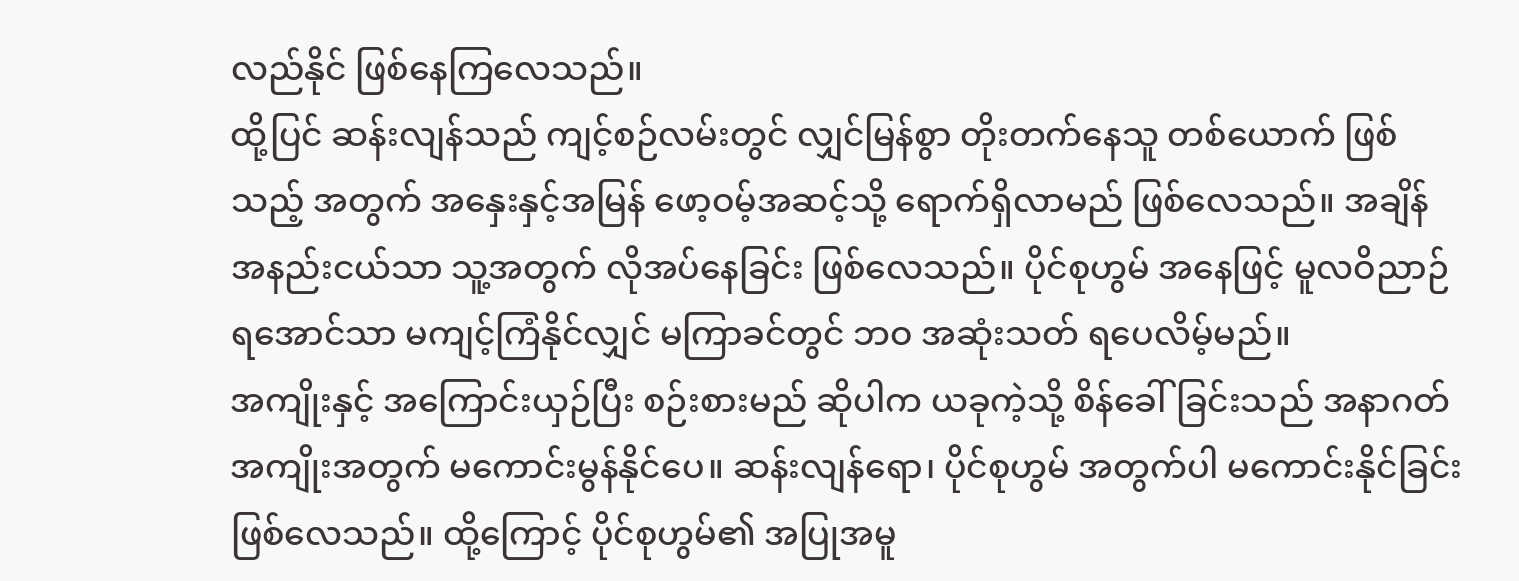လည်နိုင် ဖြစ်နေကြလေသည်။
ထို့ပြင် ဆန်းလျန်သည် ကျင့်စဉ်လမ်းတွင် လျှင်မြန်စွာ တိုးတက်နေသူ တစ်ယောက် ဖြစ်သည့် အတွက် အနှေးနှင့်အမြန် ဖော့ဝမ့်အဆင့်သို့ ရောက်ရှိလာမည် ဖြစ်လေသည်။ အချိန် အနည်းငယ်သာ သူ့အတွက် လိုအပ်နေခြင်း ဖြစ်လေသည်။ ပိုင်စုဟွမ် အနေဖြင့် မူလဝိညာဉ် ရအောင်သာ မကျင့်ကြံနိုင်လျှင် မကြာခင်တွင် ဘဝ အဆုံးသတ် ရပေလိမ့်မည်။
အကျိုးနှင့် အကြောင်းယှဉ်ပြီး စဉ်းစားမည် ဆိုပါက ယခုကဲ့သို့ စိန်ခေါ်ခြင်းသည် အနာဂတ် အကျိုးအတွက် မကောင်းမွန်နိုင်ပေ။ ဆန်းလျန်ရော၊ ပိုင်စုဟွမ် အတွက်ပါ မကောင်းနိုင်ခြင်း ဖြစ်လေသည်။ ထို့ကြောင့် ပိုင်စုဟွမ်၏ အပြုအမူ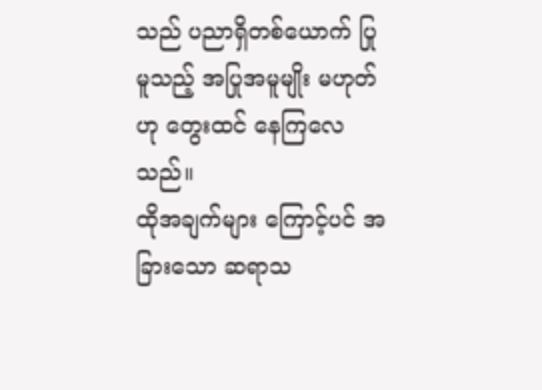သည် ပညာရှိတစ်ယောက် ပြုမူသည့် အပြုအမူမျိုး မဟုတ်ဟု တွေးထင် နေကြလေသည်။
ထိုအချက်များ ကြောင့်ပင် အခြားသော ဆရာသ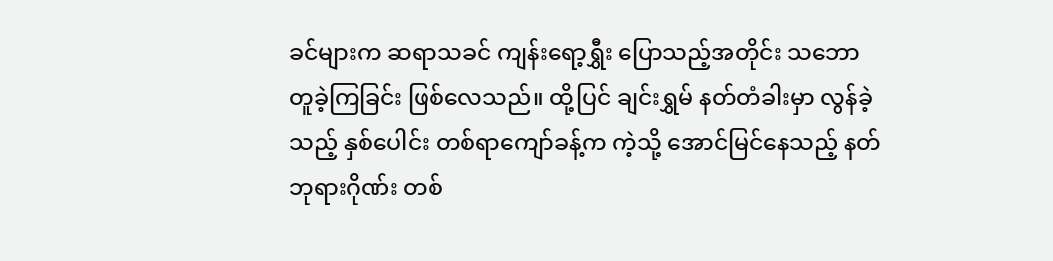ခင်များက ဆရာသခင် ကျန်းရော့ရွှီး ပြောသည့်အတိုင်း သဘော တူခဲ့ကြခြင်း ဖြစ်လေသည်။ ထို့ပြင် ချင်းရွှမ် နတ်တံခါးမှာ လွန်ခဲ့သည့် နှစ်ပေါင်း တစ်ရာကျော်ခန့်က ကဲ့သို့ အောင်မြင်နေသည့် နတ်ဘုရားဂိုဏ်း တစ်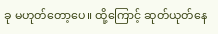ခု မဟုတ်တော့ပေ။ ထို့ကြောင့် ဆုတ်ယုတ်နေ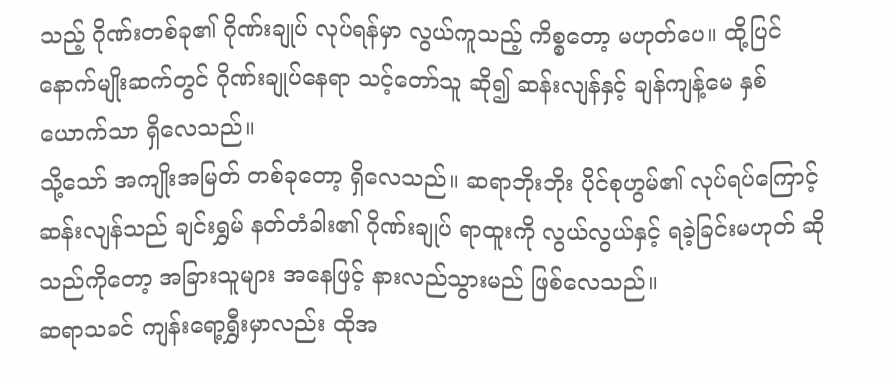သည့် ဂိုဏ်းတစ်ခု၏ ဂိုဏ်းချုပ် လုပ်ရန်မှာ လွယ်ကူသည့် ကိစ္စတော့ မဟုတ်ပေ။ ထို့ပြင် နောက်မျိုးဆက်တွင် ဂိုဏ်းချုပ်နေရာ သင့်တော်သူ ဆို၍ ဆန်းလျန်နှင့် ချန်ကျန့်မေ နှစ်ယောက်သာ ရှိလေသည်။
သို့သော် အကျိုးအမြတ် တစ်ခုတော့ ရှိလေသည်။ ဆရာဘိုးဘိုး ပိုင်စုဟွမ်၏ လုပ်ရပ်ကြောင့် ဆန်းလျန်သည် ချင်းရွှမ် နတ်တံခါး၏ ဂိုဏ်းချုပ် ရာထူးကို လွယ်လွယ်နှင့် ရခဲ့ခြင်းမဟုတ် ဆိုသည်ကိုတော့ အခြားသူများ အနေဖြင့် နားလည်သွားမည် ဖြစ်လေသည်။
ဆရာသခင် ကျန်းရော့ရွှီးမှာလည်း ထိုအ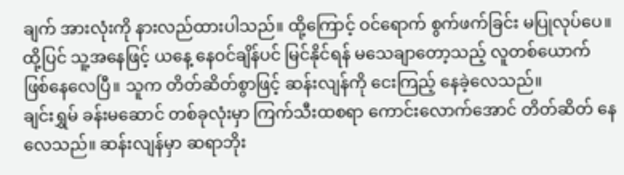ချက် အားလုံးကို နားလည်ထားပါသည်။ ထို့ကြောင့် ဝင်ရောက် စွက်ဖက်ခြင်း မပြုလုပ်ပေ။ ထို့ပြင် သူ့အနေဖြင့် ယနေ့ နေဝင်ချိန်ပင် မြင်နိုင်ရန် မသေချာတော့သည့် လူတစ်ယောက် ဖြစ်နေလေပြီ။ သူက တိတ်ဆိတ်စွာဖြင့် ဆန်းလျန်ကို ငေးကြည့် နေခဲ့လေသည်။
ချင်းရွှမ် ခန်းမဆောင် တစ်ခုလုံးမှာ ကြက်သီးထစရာ ကောင်းလောက်အောင် တိတ်ဆိတ် နေလေသည်။ ဆန်းလျန်မှာ ဆရာဘိုး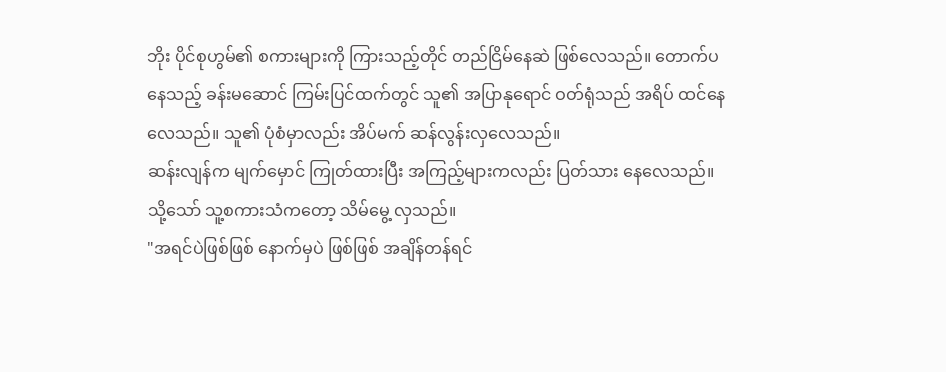ဘိုး ပိုင်စုဟွမ်၏ စကားများကို ကြားသည့်တိုင် တည်ငြိမ်နေဆဲ ဖြစ်လေသည်။ တောက်ပနေသည့် ခန်းမဆောင် ကြမ်းပြင်ထက်တွင် သူ၏ အပြာနုရောင် ဝတ်ရုံသည် အရိပ် ထင်နေလေသည်။ သူ၏ ပုံစံမှာလည်း အိပ်မက် ဆန်လွန်းလှလေသည်။
ဆန်းလျန်က မျက်မှောင် ကြုတ်ထားပြီး အကြည့်များကလည်း ပြတ်သား နေလေသည်။ သို့သော် သူ့စကားသံကတော့ သိမ်မွေ့ လှသည်။
"အရင်ပဲဖြစ်ဖြစ် နောက်မှပဲ ဖြစ်ဖြစ် အချိန်တန်ရင်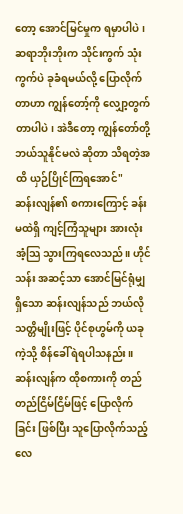တော့ အောင်မြင်မှုက ရမှာပါပဲ ၊ ဆရာဘိုးဘိုးက သိုင်းကွက် သုံးကွက်ပဲ ခုခံရမယ်လို့ ပြောလိုက်တာဟာ ကျွန်တော့်ကို လျှော့တွက် တာပါပဲ၊ အဲဒီတော့ ကျွန်တော်တို့ ဘယ်သူနိုင်မလဲ ဆိုတာ သိရတဲ့အထိ ယှဉ်ပြိုင်ကြရအောင်"
ဆန်းလျန်၏ စကားကြောင့် ခန်းမထဲရှိ ကျင့်ကြံသူများ အားလုံး အံ့သြ သွားကြရလေသည်။ ဟိုင်သန်း အဆင့်သာ အောင်မြင်ရုံမျှ ရှိသော ဆန်းလျန်သည် ဘယ်လို သတ္တိမျိုးဖြင့် ပိုင်စုဟွမ်ကို ယခုကဲ့သို့ စိန်ခေါ်ရဲရပါသနည်း။
ဆန်းလျန်က ထိုစကားကို တည်တည်ငြိမ်ငြိမ်ဖြင့် ပြောလိုက်ခြင်း ဖြစ်ပြီး သူပြောလိုက်သည့် လေ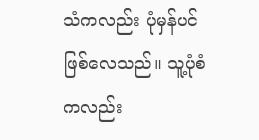သံကလည်း ပုံမှန်ပင် ဖြစ်လေသည်။ သူ့ပုံစံကလည်း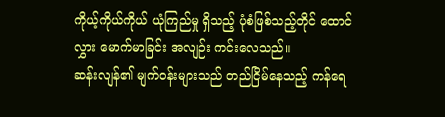ကိုယ့်ကိုယ်ကိုယ် ယုံကြည်မှု ရှိသည့် ပုံစံဖြစ်သည့်တိုင် ထောင်လွှား မောက်မာခြင်း အလျဉ်း ကင်းလေသည်။
ဆန်းလျန်၏ မျက်ဝန်းများသည် တည်ငြိမ်နေသည့် ကန်ရေ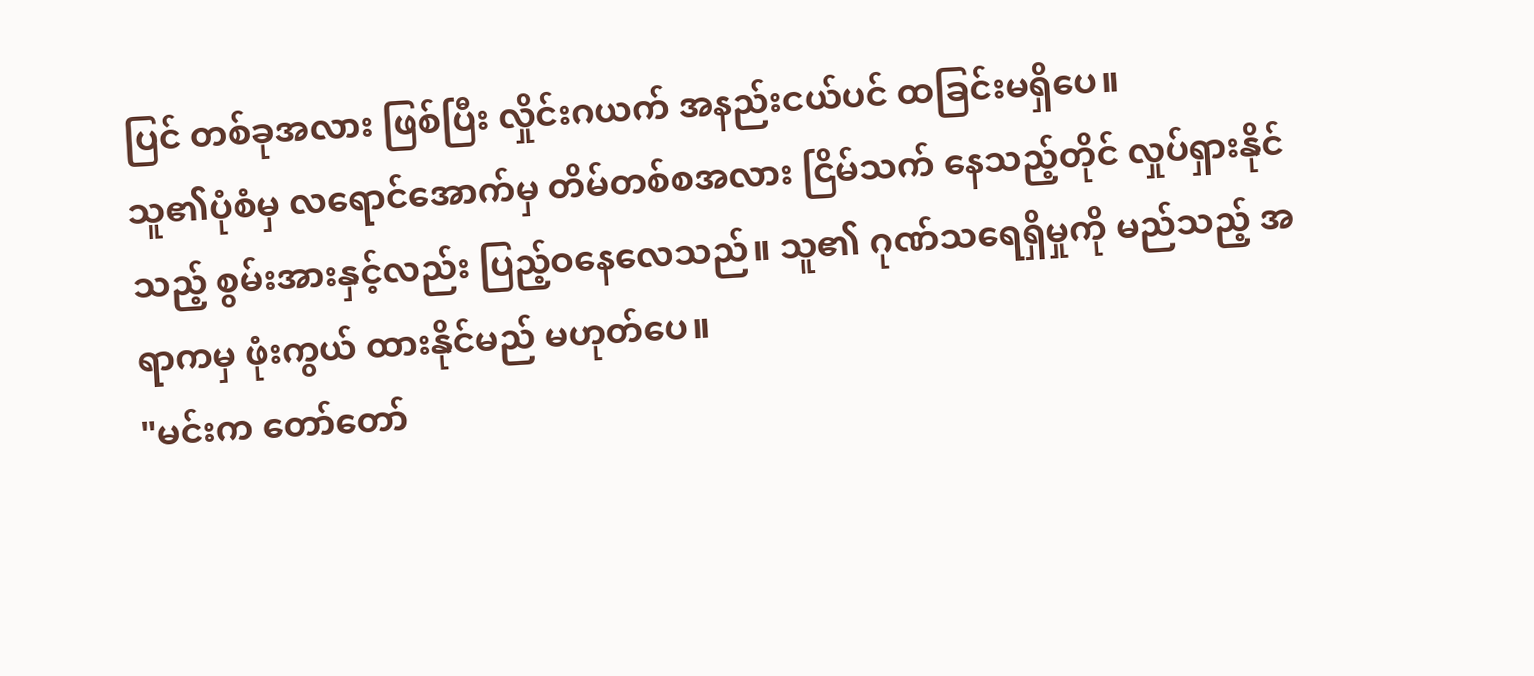ပြင် တစ်ခုအလား ဖြစ်ပြီး လှိုင်းဂယက် အနည်းငယ်ပင် ထခြင်းမရှိပေ။
သူ၏ပုံစံမှ လရောင်အောက်မှ တိမ်တစ်စအလား ငြိမ်သက် နေသည့်တိုင် လှုပ်ရှားနိုင်သည့် စွမ်းအားနှင့်လည်း ပြည့်ဝနေလေသည်။ သူ၏ ဂုဏ်သရေရှိမှုကို မည်သည့် အရာကမှ ဖုံးကွယ် ထားနိုင်မည် မဟုတ်ပေ။
"မင်းက တော်တော်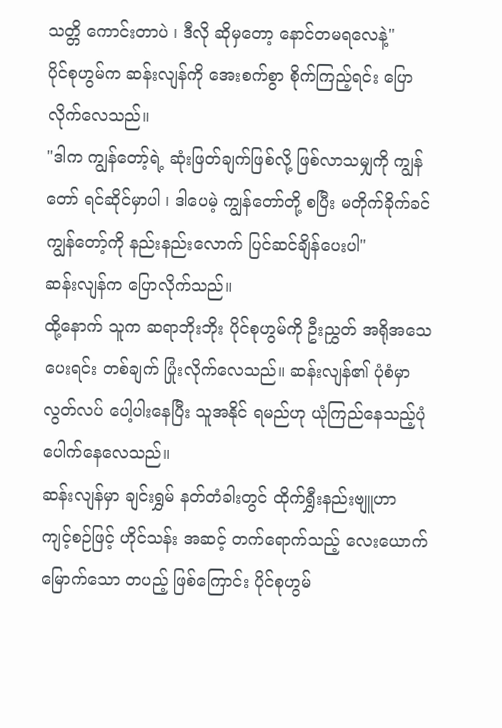သတ္တိ ကောင်းတာပဲ ၊ ဒီလို ဆိုမှတော့ နောင်တမရလေနဲ့"
ပိုင်စုဟွမ်က ဆန်းလျန်ကို အေးစက်စွာ စိုက်ကြည့်ရင်း ပြောလိုက်လေသည်။
"ဒါက ကျွန်တော့်ရဲ့ ဆုံးဖြတ်ချက်ဖြစ်လို့ ဖြစ်လာသမျှကို ကျွန်တော် ရင်ဆိုင်မှာပါ ၊ ဒါပေမဲ့ ကျွန်တော်တို့ စပြီး မတိုက်ခိုက်ခင် ကျွန်တော့်ကို နည်းနည်းလောက် ပြင်ဆင်ချိန်ပေးပါ"
ဆန်းလျန်က ပြောလိုက်သည်။
ထို့နောက် သူက ဆရာဘိုးဘိုး ပိုင်စုဟွမ်ကို ဦးညွှတ် အရိုအသေ ပေးရင်း တစ်ချက် ပြုံးလိုက်လေသည်။ ဆန်းလျန်၏ ပုံစံမှာ လွတ်လပ် ပေါ့ပါးနေပြီး သူအနိုင် ရမည်ဟု ယုံကြည်နေသည့်ပုံ ပေါက်နေလေသည်။
ဆန်းလျန်မှာ ချင်းရွှမ် နတ်တံခါးတွင် ထိုက်ရွှီးနည်းဗျူဟာ ကျင့်စဉ်ဖြင့် ဟိုင်သန်း အဆင့် တက်ရောက်သည့် လေးယောက်မြောက်သော တပည့် ဖြစ်ကြောင်း ပိုင်စုဟွမ်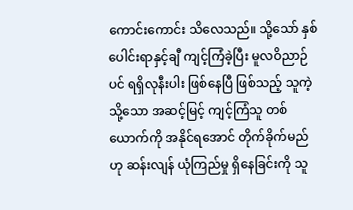ကောင်းကောင်း သိလေသည်။ သို့သော် နှစ်ပေါင်းရာနှင့်ချီ ကျင့်ကြံခဲ့ပြီး မူလဝိညာဉ်ပင် ရရှိလုနီးပါး ဖြစ်နေပြီ ဖြစ်သည့် သူကဲ့သို့သော အဆင့်မြင့် ကျင့်ကြံသူ တစ်ယောက်ကို အနိုင်ရအောင် တိုက်ခိုက်မည်ဟု ဆန်းလျန် ယုံကြည်မှု ရှိနေခြင်းကို သူ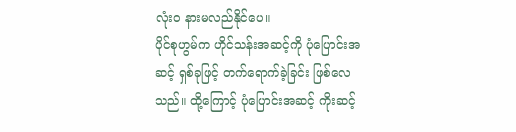လုံးဝ နားမလည်နိုင်ပေ။
ပိုင်စုဟွမ်က ဟိုင်သန်းအဆင့်ကို ပုံပြောင်းအဆင့် ရှစ်ခုဖြင့် တက်ရောက်ခဲ့ခြင်း ဖြစ်လေသည်။ ထို့ကြောင့် ပုံပြောင်းအဆင့် ကိုးဆင့်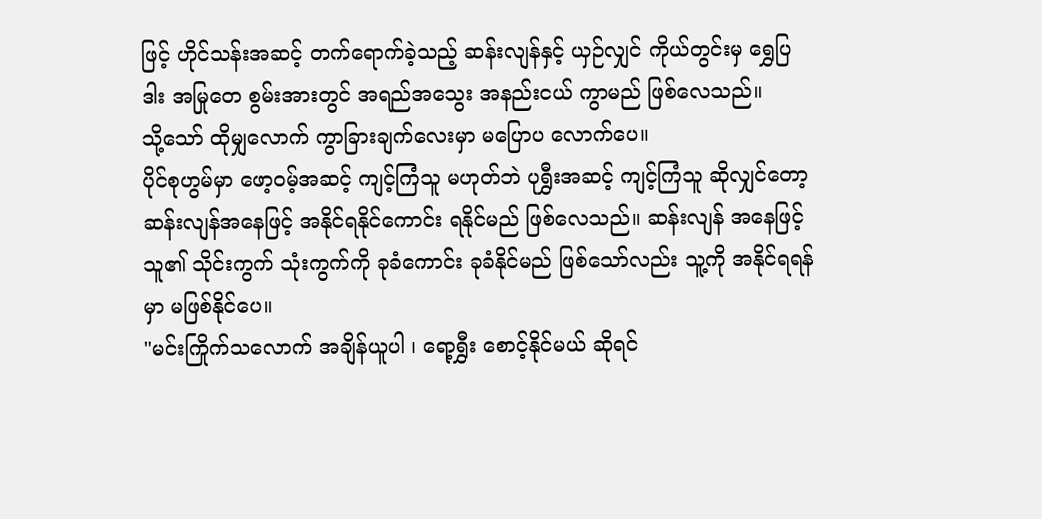ဖြင့် ဟိုင်သန်းအဆင့် တက်ရောက်ခဲ့သည့် ဆန်းလျန်နှင့် ယှဉ်လျှင် ကိုယ်တွင်းမှ ရွှေပြဒါး အမြုတေ စွမ်းအားတွင် အရည်အသွေး အနည်းငယ် ကွာမည် ဖြစ်လေသည်။
သို့သော် ထိုမျှလောက် ကွာခြားချက်လေးမှာ မပြောပ လောက်ပေ။
ပိုင်စုဟွမ်မှာ ဖော့ဝမ့်အဆင့် ကျင့်ကြံသူ မဟုတ်ဘဲ ပုရွှီးအဆင့် ကျင့်ကြံသူ ဆိုလျှင်တော့ ဆန်းလျန်အနေဖြင့် အနိုင်ရနိုင်ကောင်း ရနိုင်မည် ဖြစ်လေသည်။ ဆန်းလျန် အနေဖြင့် သူ၏ သိုင်းကွက် သုံးကွက်ကို ခုခံကောင်း ခုခံနိုင်မည် ဖြစ်သော်လည်း သူ့ကို အနိုင်ရရန်မှာ မဖြစ်နိုင်ပေ။
"မင်းကြိုက်သလောက် အချိန်ယူပါ ၊ ရော့ရွှီး စောင့်နိုင်မယ် ဆိုရင်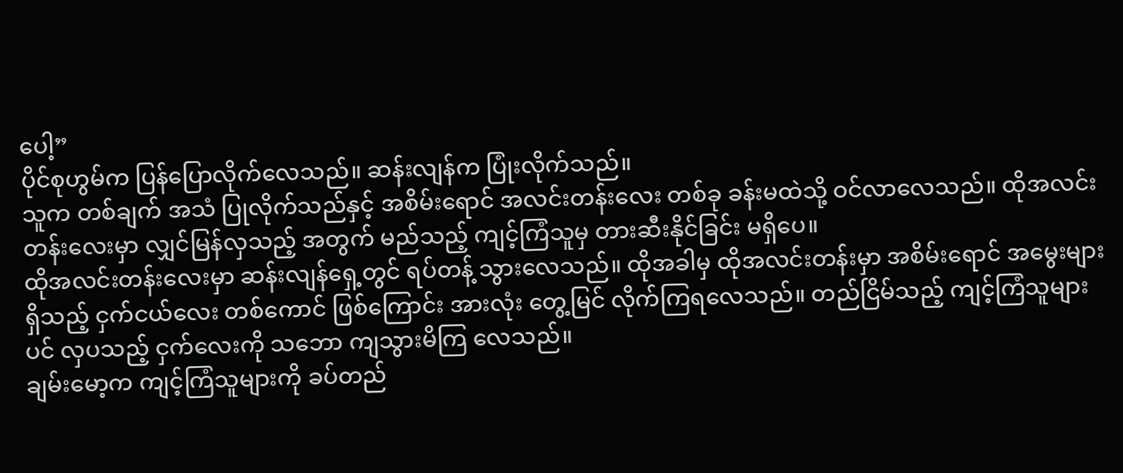ပေါ့”
ပိုင်စုဟွမ်က ပြန်ပြောလိုက်လေသည်။ ဆန်းလျန်က ပြုံးလိုက်သည်။
သူက တစ်ချက် အသံ ပြုလိုက်သည်နှင့် အစိမ်းရောင် အလင်းတန်းလေး တစ်ခု ခန်းမထဲသို့ ဝင်လာလေသည်။ ထိုအလင်းတန်းလေးမှာ လျှင်မြန်လှသည့် အတွက် မည်သည့် ကျင့်ကြံသူမှ တားဆီးနိုင်ခြင်း မရှိပေ။
ထိုအလင်းတန်းလေးမှာ ဆန်းလျန်ရှေ့တွင် ရပ်တန့် သွားလေသည်။ ထိုအခါမှ ထိုအလင်းတန်းမှာ အစိမ်းရောင် အမွေးများ ရှိသည့် ငှက်ငယ်လေး တစ်ကောင် ဖြစ်ကြောင်း အားလုံး တွေ့မြင် လိုက်ကြရလေသည်။ တည်ငြိမ်သည့် ကျင့်ကြံသူများပင် လှပသည့် ငှက်လေးကို သဘော ကျသွားမိကြ လေသည်။
ချမ်းမော့က ကျင့်ကြံသူများကို ခပ်တည်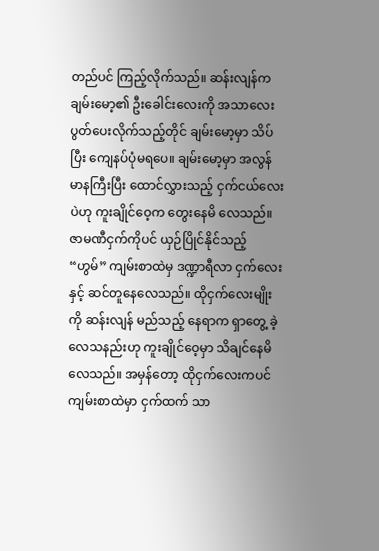တည်ပင် ကြည့်လိုက်သည်။ ဆန်းလျန်က ချမ်းမော့၏ ဦးခေါင်းလေးကို အသာလေး ပွတ်ပေးလိုက်သည့်တိုင် ချမ်းမော့မှာ သိပ်ပြီး ကျေနပ်ပုံမရပေ။ ချမ်းမော့မှာ အလွန် မာနကြီးပြီး ထောင်လွှားသည့် ငှက်ငယ်လေးပဲဟု ကူးချိုင်ဝေ့က တွေးနေမိ လေသည်။
ဇာမဏီငှက်ကိုပင် ယှဉ်ပြိုင်နိုင်သည့် “ဟွမ်” ကျမ်းစာထဲမှ ဒဏ္ဍာရီလာ ငှက်လေးနှင့် ဆင်တူနေလေသည်။ ထိုငှက်လေးမျိုးကို ဆန်းလျန် မည်သည့် နေရာက ရှာတွေ့ ခဲ့လေသနည်းဟု ကူးချိုင်ဝေ့မှာ သိချင်နေမိ လေသည်။ အမှန်တော့ ထိုငှက်လေးကပင် ကျမ်းစာထဲမှာ ငှက်ထက် သာ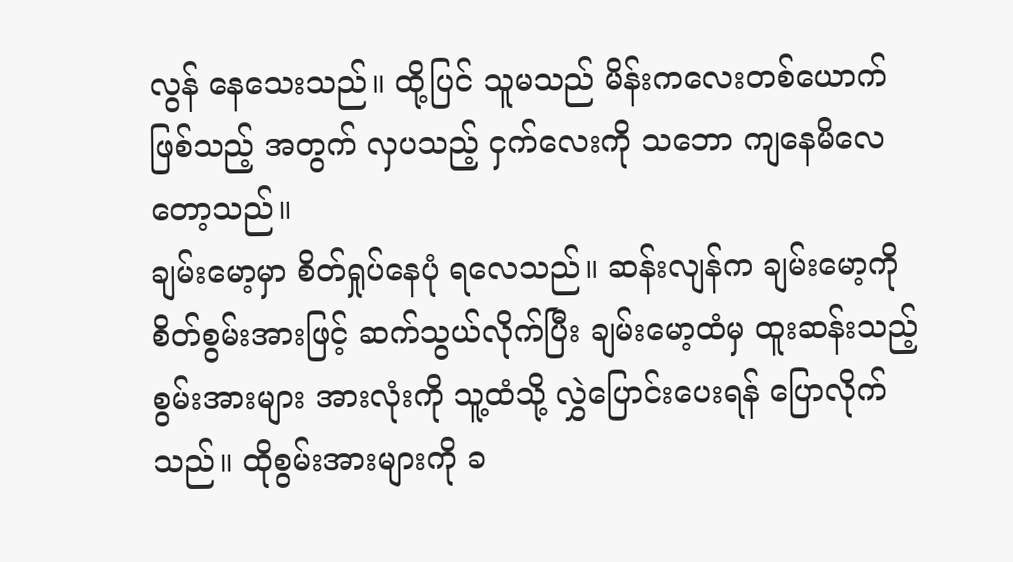လွန် နေသေးသည်။ ထို့ပြင် သူမသည် မိန်းကလေးတစ်ယောက် ဖြစ်သည့် အတွက် လှပသည့် ငှက်လေးကို သဘော ကျနေမိလေတော့သည်။
ချမ်းမော့မှာ စိတ်ရှုပ်နေပုံ ရလေသည်။ ဆန်းလျန်က ချမ်းမော့ကို စိတ်စွမ်းအားဖြင့် ဆက်သွယ်လိုက်ပြီး ချမ်းမော့ထံမှ ထူးဆန်းသည့် စွမ်းအားများ အားလုံးကို သူ့ထံသို့ လွှဲပြောင်းပေးရန် ပြောလိုက်သည်။ ထိုစွမ်းအားများကို ခ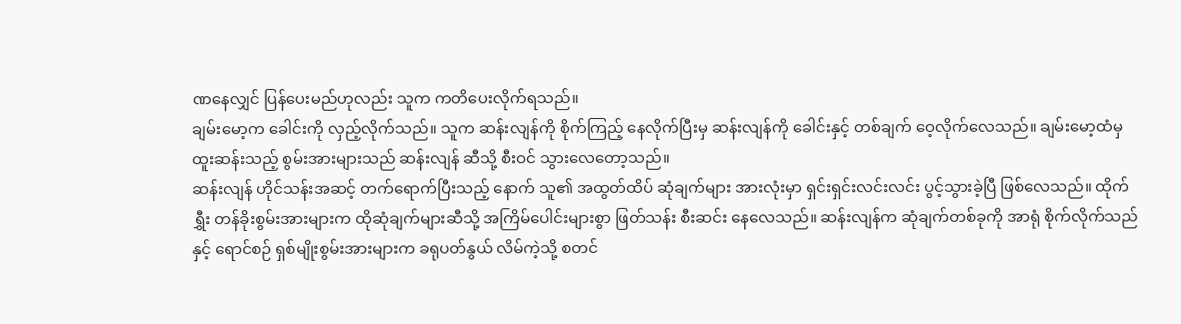ဏနေလျှင် ပြန်ပေးမည်ဟုလည်း သူက ကတိပေးလိုက်ရသည်။
ချမ်းမော့က ခေါင်းကို လှည့်လိုက်သည်။ သူက ဆန်းလျန်ကို စိုက်ကြည့် နေလိုက်ပြီးမှ ဆန်းလျန်ကို ခေါင်းနှင့် တစ်ချက် ဝေ့လိုက်လေသည်။ ချမ်းမော့ထံမှ ထူးဆန်းသည့် စွမ်းအားများသည် ဆန်းလျန် ဆီသို့ စီးဝင် သွားလေတော့သည်။
ဆန်းလျန် ဟိုင်သန်းအဆင့် တက်ရောက်ပြီးသည့် နောက် သူ၏ အထွတ်ထိပ် ဆုံချက်များ အားလုံးမှာ ရှင်းရှင်းလင်းလင်း ပွင့်သွားခဲ့ပြီ ဖြစ်လေသည်။ ထိုက်ရွှီး တန်ခိုးစွမ်းအားများက ထိုဆုံချက်များဆီသို့ အကြိမ်ပေါင်းများစွာ ဖြတ်သန်း စီးဆင်း နေလေသည်။ ဆန်းလျန်က ဆုံချက်တစ်ခုကို အာရုံ စိုက်လိုက်သည်နှင့် ရောင်စဉ် ရှစ်မျိုးစွမ်းအားများက ခရုပတ်နွယ် လိမ်ကဲ့သို့ စတင်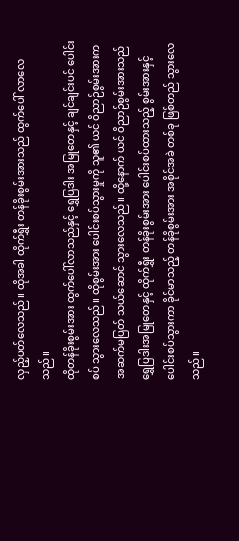လှည့်ပတ်လေသည်။ ထိုအခါ ထိုက်ရွှီး တန်ခိုးစွမ်းအားသည် ထွက်ပေါ် လာလေသည်။
ထိုတန်ခိုးစွမ်းအား ထွက်ပေါ်လာသည်နှင့် ရွှေပြဒါး အမြုတေနှင့် ချင်ချင်းပင် ပေါင်းစပ် သွားလေသည်။ ထိုစွမ်းအား ပေါင်းစပ်သွားမှုကို သူ၏ ယင် ဝိညာဉ်စွမ်းအားက အဆက်မပြတ် သယ်ဆောင် သွားလေသည်။ ထို့နောက် ယင် ဝိညာဉ်စွမ်းအားသည် ရွှေပြဒါးအမြုတေနှင့် ထိုက်ရွှီး တန်ခိုးစွမ်းအား ပေါင်းစပ်ထားသည့် စွမ်းအားနှင့် ပေါင်းစပ်သွားကာ ခိုင်မာသည့် တန်ခိုစွမ်းအား အစိုင်အခဲ တစ်ခု ဖြစ်တည် သွားလေသည်။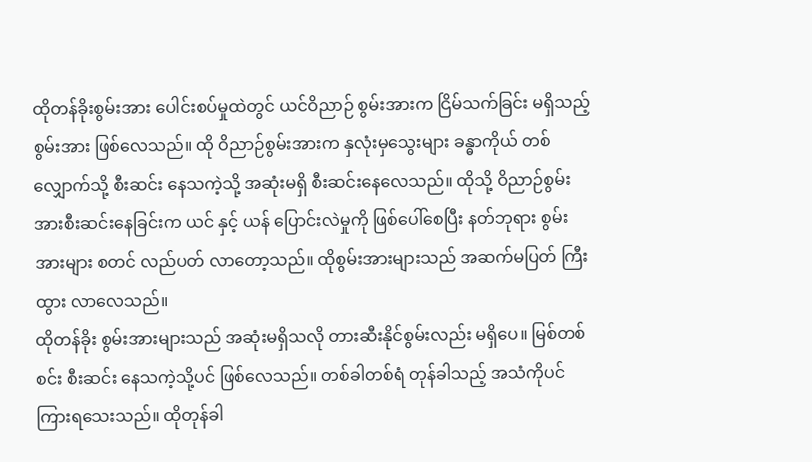ထိုတန်ခိုးစွမ်းအား ပေါင်းစပ်မှုထဲတွင် ယင်ဝိညာဉ် စွမ်းအားက ငြိမ်သက်ခြင်း မရှိသည့် စွမ်းအား ဖြစ်လေသည်။ ထို ဝိညာဉ်စွမ်းအားက နှလုံးမှသွေးများ ခန္ဓာကိုယ် တစ်လျှောက်သို့ စီးဆင်း နေသကဲ့သို့ အဆုံးမရှိ စီးဆင်းနေလေသည်။ ထိုသို့ ဝိညာဉ်စွမ်းအားစီးဆင်းနေခြင်းက ယင် နှင့် ယန် ပြောင်းလဲမှုကို ဖြစ်ပေါ်စေပြီး နတ်ဘုရား စွမ်းအားများ စတင် လည်ပတ် လာတော့သည်။ ထိုစွမ်းအားများသည် အဆက်မပြတ် ကြီးထွား လာလေသည်။
ထိုတန်ခိုး စွမ်းအားများသည် အဆုံးမရှိသလို တားဆီးနိုင်စွမ်းလည်း မရှိပေ။ မြစ်တစ်စင်း စီးဆင်း နေသကဲ့သို့ပင် ဖြစ်လေသည်။ တစ်ခါတစ်ရံ တုန်ခါသည့် အသံကိုပင် ကြားရသေးသည်။ ထိုတုန်ခါ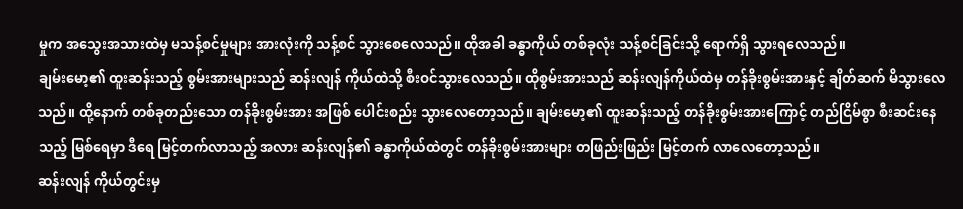မှုက အသွေးအသားထဲမှ မသန့်စင်မှုများ အားလုံးကို သန့်စင် သွားစေလေသည်။ ထိုအခါ ခန္ဓာကိုယ် တစ်ခုလုံး သန့်စင်ခြင်းသို့ ရောက်ရှိ သွားရလေသည်။
ချမ်းမော့၏ ထူးဆန်းသည့် စွမ်းအားများသည် ဆန်းလျန် ကိုယ်ထဲသို့ စီးဝင်သွားလေသည်။ ထိုစွမ်းအားသည် ဆန်းလျန်ကိုယ်ထဲမှ တန်ခိုးစွမ်းအားနှင့် ချိတ်ဆက် မိသွားလေသည်။ ထို့နောက် တစ်ခုတည်းသော တန်ခိုးစွမ်းအား အဖြစ် ပေါင်းစည်း သွားလေတော့သည်။ ချမ်းမော့၏ ထူးဆန်းသည့် တန်ခိုးစွမ်းအားကြောင့် တည်ငြိမ်စွာ စီးဆင်းနေသည့် မြစ်ရေမှာ ဒီရေ မြင့်တက်လာသည့် အလား ဆန်းလျန်၏ ခန္ဓာကိုယ်ထဲတွင် တန်ခိုးစွမ်းအားများ တဖြည်းဖြည်း မြင့်တက် လာလေတော့သည်။
ဆန်းလျန် ကိုယ်တွင်းမှ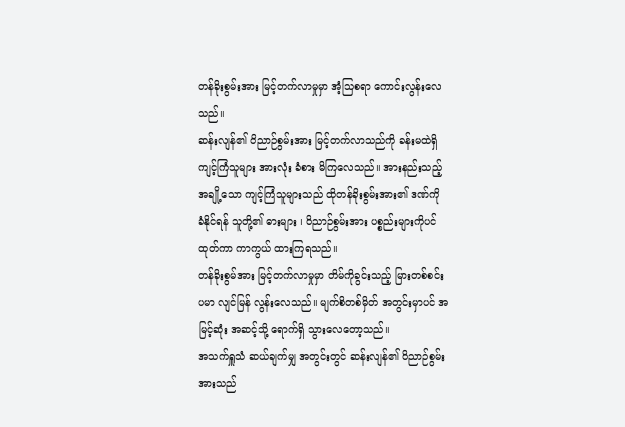တန်ခိုးစွမ်းအား မြင့်တက်လာမှုမှာ အံ့သြစရာ ကောင်းလွန်းလေသည်။
ဆန်းလျန်၏ ဝိညာဉ်စွမ်းအား မြင့်တက်လာသည်ကို ခန်းမထဲရှိ ကျင့်ကြံသူများ အားလုံး ခံစား မိကြလေသည်။ အားနည်းသည့် အချို့သော ကျင့်ကြံသူများသည် ထိုတန်ခိုးစွမ်းအား၏ ဒဏ်ကို ခံနိုင်ရန် သူတို့၏ ဓားများ ၊ ဝိညာဉ်စွမ်းအား ပစ္စည်းများကိုပင် ထုတ်ကာ ကာကွယ် ထားကြရသည်။
တန်ခိုးစွမ်အား မြင့်တက်လာမှုမှာ တိမ်ကိုခွင်းသည့် မြားတစ်စင်းပမာ လျင်မြန် လွန်းလေသည်။ မျက်စိတစ်မှိတ် အတွင်းမှာပင် အမြင့်ဆုံး အဆင့်သို့ ရောက်ရှိ သွားလေတော့သည်။
အသက်ရှူသံ ဆယ်ချက်မျှ အတွင်းတွင် ဆန်းလျန်၏ ဝိညာဉ်စွမ်းအားသည်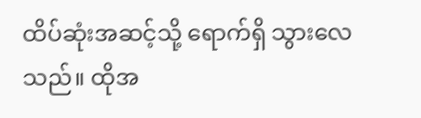ထိပ်ဆုံးအဆင့်သို့ ရောက်ရှိ သွားလေသည်။ ထိုအ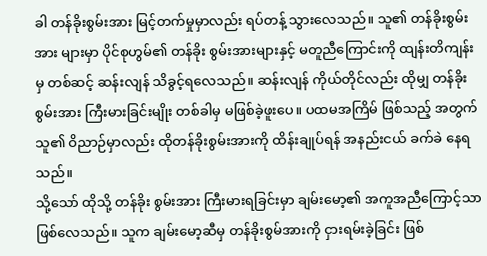ခါ တန်ခိုးစွမ်းအား မြင့်တက်မှုမှာလည်း ရပ်တန့် သွားလေသည်။ သူ၏ တန်ခိုးစွမ်းအား များမှာ ပိုင်စုဟွမ်၏ တန်ခိုး စွမ်းအားများနှင့် မတူညီကြောင်းကို ထျန်းတိကျန်းမှ တစ်ဆင့် ဆန်းလျန် သိခွင့်ရလေသည်။ ဆန်းလျန် ကိုယ်တိုင်လည်း ထိုမျှ တန်ခိုးစွမ်းအား ကြီးမားခြင်းမျိုး တစ်ခါမှ မဖြစ်ခဲ့ဖူးပေ။ ပထမအကြိမ် ဖြစ်သည့် အတွက် သူ၏ ဝိညာဉ်မှာလည်း ထိုတန်ခိုးစွမ်းအားကို ထိန်းချုပ်ရန် အနည်းငယ် ခက်ခဲ နေရသည်။
သို့သော် ထိုသို့ တန်ခိုး စွမ်းအား ကြီးမားရခြင်းမှာ ချမ်းမော့၏ အကူအညီကြောင့်သာ ဖြစ်လေသည်။ သူက ချမ်းမော့ဆီမှ တန်ခိုးစွမ်အားကို ငှားရမ်းခဲ့ခြင်း ဖြစ်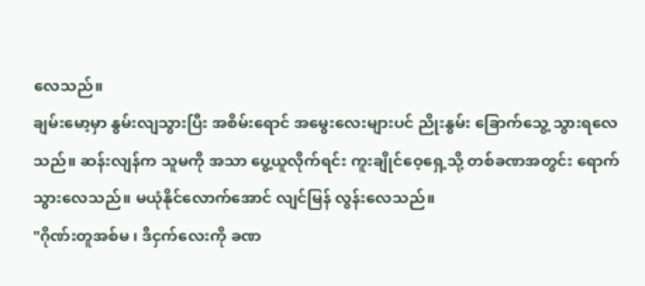လေသည်။
ချမ်းမော့မှာ နွမ်းလျသွားပြီး အစိမ်းရောင် အမွေးလေးများပင် ညိုးနွမ်း ခြောက်သွေ့ သွားရလေသည်။ ဆန်းလျန်က သူမကို အသာ ပွေ့ယူလိုက်ရင်း ကူးချိုင်ဝေ့ရှေ့သို့ တစ်ခဏအတွင်း ရောက်သွားလေသည်။ မယုံနိုင်လောက်အောင် လျင်မြန် လွန်းလေသည်။
"ဂိုဏ်းတူအစ်မ ၊ ဒီငှက်လေးကို ခဏ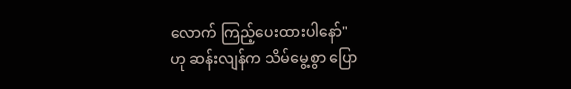လောက် ကြည့်ပေးထားပါနော်"
ဟု ဆန်းလျန်က သိမ်မွေ့စွာ ပြော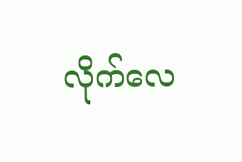လိုက်လေ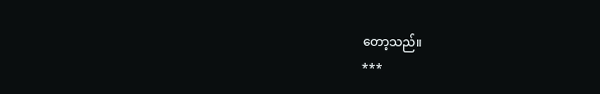တော့သည်။
***